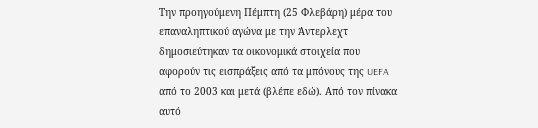Την προηγούμενη Πέμπτη (25 Φλεβάρη) μέρα του επαναληπτικού αγώνα με την Άντερλεχτ δημοσιεύτηκαν τα οικονομικά στοιχεία που αφορούν τις εισπράξεις από τα μπόνους της UEFA από το 2003 και μετά (βλέπε εδώ). Από τον πίνακα αυτό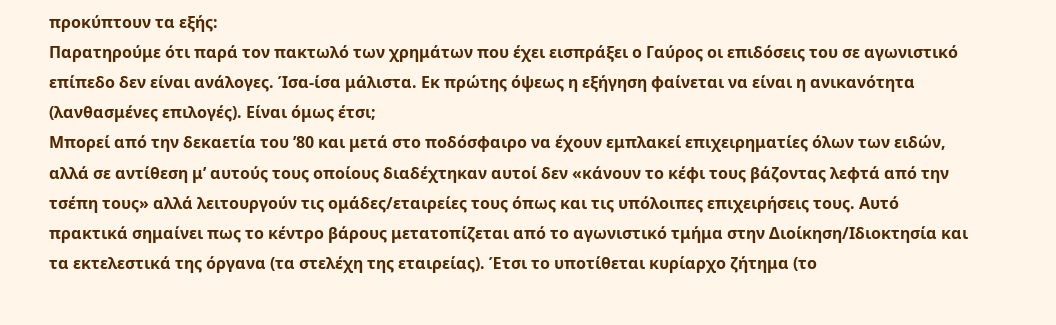προκύπτουν τα εξής:
Παρατηρούμε ότι παρά τον πακτωλό των χρημάτων που έχει εισπράξει ο Γαύρος οι επιδόσεις του σε αγωνιστικό επίπεδο δεν είναι ανάλογες. Ίσα-ίσα μάλιστα. Εκ πρώτης όψεως η εξήγηση φαίνεται να είναι η ανικανότητα (λανθασμένες επιλογές). Είναι όμως έτσι;
Μπορεί από την δεκαετία του ’80 και μετά στο ποδόσφαιρο να έχουν εμπλακεί επιχειρηματίες όλων των ειδών, αλλά σε αντίθεση μ’ αυτούς τους οποίους διαδέχτηκαν αυτοί δεν «κάνουν το κέφι τους βάζοντας λεφτά από την τσέπη τους» αλλά λειτουργούν τις ομάδες/εταιρείες τους όπως και τις υπόλοιπες επιχειρήσεις τους. Αυτό πρακτικά σημαίνει πως το κέντρο βάρους μετατοπίζεται από το αγωνιστικό τμήμα στην Διοίκηση/Ιδιοκτησία και τα εκτελεστικά της όργανα (τα στελέχη της εταιρείας). Έτσι το υποτίθεται κυρίαρχο ζήτημα (το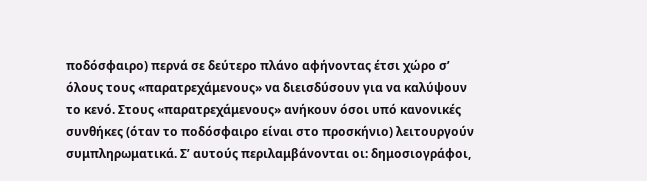ποδόσφαιρο) περνά σε δεύτερο πλάνο αφήνοντας έτσι χώρο σ’ όλους τους «παρατρεχάμενους» να διεισδύσουν για να καλύψουν το κενό. Στους «παρατρεχάμενους» ανήκουν όσοι υπό κανονικές συνθήκες (όταν το ποδόσφαιρο είναι στο προσκήνιο) λειτουργούν συμπληρωματικά. Σ’ αυτούς περιλαμβάνονται οι: δημοσιογράφοι,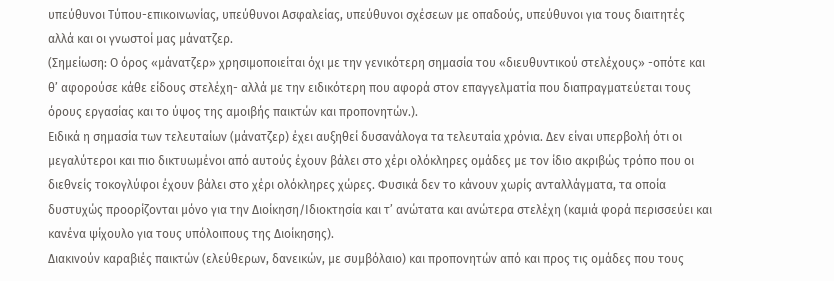υπεύθυνοι Τύπου-επικοινωνίας, υπεύθυνοι Ασφαλείας, υπεύθυνοι σχέσεων με οπαδούς, υπεύθυνοι για τους διαιτητές αλλά και οι γνωστοί μας μάνατζερ.
(Σημείωση: Ο όρος «μάνατζερ» χρησιμοποιείται όχι με την γενικότερη σημασία του «διευθυντικού στελέχους» -οπότε και θ’ αφορούσε κάθε είδους στελέχη- αλλά με την ειδικότερη που αφορά στον επαγγελματία που διαπραγματεύεται τους όρους εργασίας και το ύψος της αμοιβής παικτών και προπονητών.).
Ειδικά η σημασία των τελευταίων (μάνατζερ) έχει αυξηθεί δυσανάλογα τα τελευταία χρόνια. Δεν είναι υπερβολή ότι οι μεγαλύτεροι και πιο δικτυωμένοι από αυτούς έχουν βάλει στο χέρι ολόκληρες ομάδες με τον ίδιο ακριβώς τρόπο που οι διεθνείς τοκογλύφοι έχουν βάλει στο χέρι ολόκληρες χώρες. Φυσικά δεν το κάνουν χωρίς ανταλλάγματα, τα οποία δυστυχώς προορίζονται μόνο για την Διοίκηση/Ιδιοκτησία και τ’ ανώτατα και ανώτερα στελέχη (καμιά φορά περισσεύει και κανένα ψίχουλο για τους υπόλοιπους της Διοίκησης).
Διακινούν καραβιές παικτών (ελεύθερων, δανεικών, με συμβόλαιο) και προπονητών από και προς τις ομάδες που τους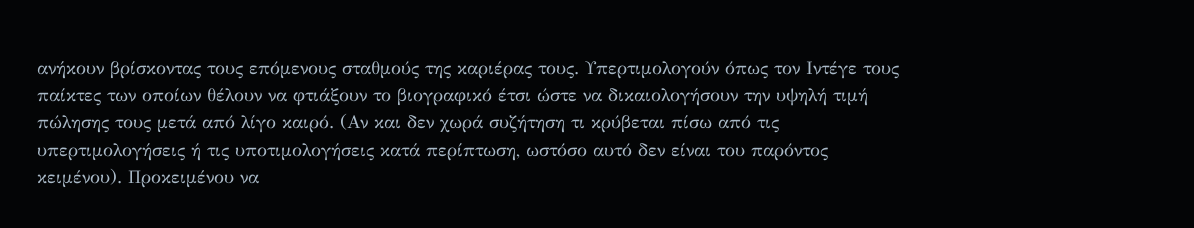ανήκουν βρίσκοντας τους επόμενους σταθμούς της καριέρας τους. Υπερτιμολογούν όπως τον Ιντέγε τους παίκτες των οποίων θέλουν να φτιάξουν το βιογραφικό έτσι ώστε να δικαιολογήσουν την υψηλή τιμή πώλησης τους μετά από λίγο καιρό. (Αν και δεν χωρά συζήτηση τι κρύβεται πίσω από τις υπερτιμολογήσεις ή τις υποτιμολογήσεις κατά περίπτωση, ωστόσο αυτό δεν είναι του παρόντος κειμένου). Προκειμένου να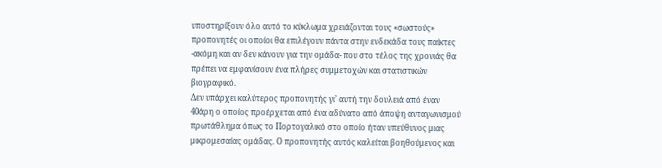υποστηρίξουν όλο αυτό το κύκλωμα χρειάζονται τους «σωστούς» προπονητές οι οποίοι θα επιλέγουν πάντα στην ενδεκάδα τους παίκτες -ακόμη και αν δεν κάνουν για την ομάδα- που στο τέλος της χρονιάς θα πρέπει να εμφανίσουν ένα πλήρες συμμετοχών και στατιστικών βιογραφικό.
Δεν υπάρχει καλύτερος προπονητής γι’ αυτή την δουλειά από έναν 40άρη ο οποίος προέρχεται από ένα αδύνατο από άποψη ανταγωνισμού πρωτάθλημα όπως το Πορτογαλικό στο οποίο ήταν υπεύθυνος μιας μικρομεσαίας ομάδας. Ο προπονητής αυτός καλείται βοηθούμενος και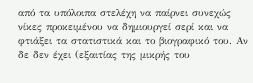από τα υπόλοιπα στελέχη να παίρνει συνεχώς νίκες προκειμένου να δημιουργεί σερί και να φτιάξει τα στατιστικά και το βιογραφικό του. Αν δε δεν έχει (εξαιτίας της μικρής του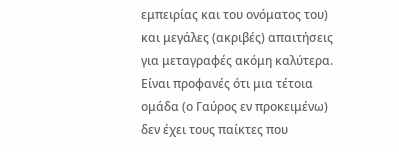εμπειρίας και του ονόματος του) και μεγάλες (ακριβές) απαιτήσεις για μεταγραφές ακόμη καλύτερα.
Είναι προφανές ότι μια τέτοια ομάδα (ο Γαύρος εν προκειμένω) δεν έχει τους παίκτες που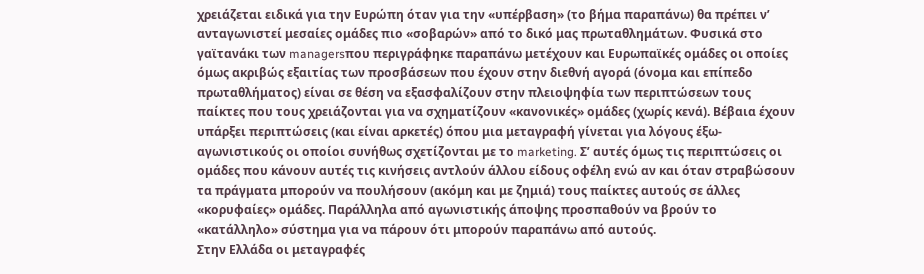χρειάζεται ειδικά για την Ευρώπη όταν για την «υπέρβαση» (το βήμα παραπάνω) θα πρέπει ν’ ανταγωνιστεί μεσαίες ομάδες πιο «σοβαρών» από το δικό μας πρωταθλημάτων. Φυσικά στο γαϊτανάκι των managersπου περιγράφηκε παραπάνω μετέχουν και Ευρωπαϊκές ομάδες οι οποίες όμως ακριβώς εξαιτίας των προσβάσεων που έχουν στην διεθνή αγορά (όνομα και επίπεδο πρωταθλήματος) είναι σε θέση να εξασφαλίζουν στην πλειοψηφία των περιπτώσεων τους παίκτες που τους χρειάζονται για να σχηματίζουν «κανονικές» ομάδες (χωρίς κενά). Βέβαια έχουν υπάρξει περιπτώσεις (και είναι αρκετές) όπου μια μεταγραφή γίνεται για λόγους έξω-αγωνιστικούς οι οποίοι συνήθως σχετίζονται με το marketing. Σ’ αυτές όμως τις περιπτώσεις οι ομάδες που κάνουν αυτές τις κινήσεις αντλούν άλλου είδους οφέλη ενώ αν και όταν στραβώσουν τα πράγματα μπορούν να πουλήσουν (ακόμη και με ζημιά) τους παίκτες αυτούς σε άλλες «κορυφαίες» ομάδες. Παράλληλα από αγωνιστικής άποψης προσπαθούν να βρούν το «κατάλληλο» σύστημα για να πάρουν ότι μπορούν παραπάνω από αυτούς.
Στην Ελλάδα οι μεταγραφές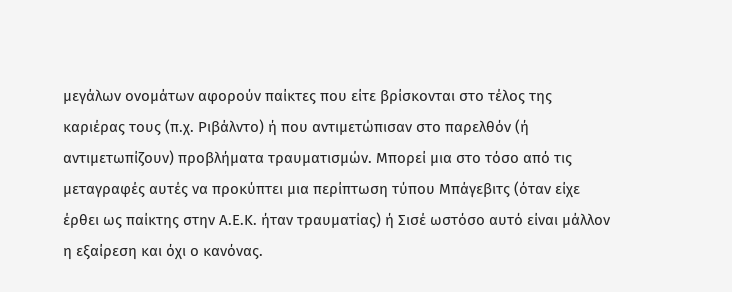μεγάλων ονομάτων αφορούν παίκτες που είτε βρίσκονται στο τέλος της καριέρας τους (π.χ. Ριβάλντο) ή που αντιμετώπισαν στο παρελθόν (ή αντιμετωπίζουν) προβλήματα τραυματισμών. Μπορεί μια στο τόσο από τις μεταγραφές αυτές να προκύπτει μια περίπτωση τύπου Μπάγεβιτς (όταν είχε έρθει ως παίκτης στην Α.Ε.Κ. ήταν τραυματίας) ή Σισέ ωστόσο αυτό είναι μάλλον η εξαίρεση και όχι ο κανόνας.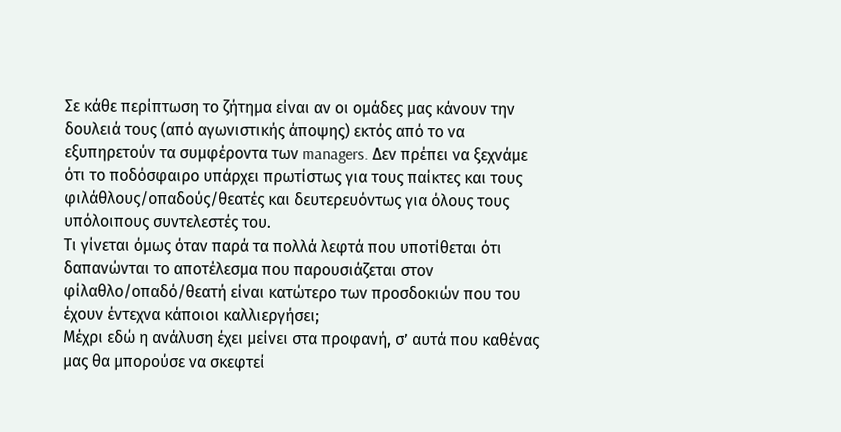Σε κάθε περίπτωση το ζήτημα είναι αν οι ομάδες μας κάνουν την δουλειά τους (από αγωνιστικής άποψης) εκτός από το να εξυπηρετούν τα συμφέροντα των managers. Δεν πρέπει να ξεχνάμε ότι το ποδόσφαιρο υπάρχει πρωτίστως για τους παίκτες και τους φιλάθλους/οπαδούς/θεατές και δευτερευόντως για όλους τους υπόλοιπους συντελεστές του.
Τι γίνεται όμως όταν παρά τα πολλά λεφτά που υποτίθεται ότι δαπανώνται το αποτέλεσμα που παρουσιάζεται στον φίλαθλο/οπαδό/θεατή είναι κατώτερο των προσδοκιών που του έχουν έντεχνα κάποιοι καλλιεργήσει;
Μέχρι εδώ η ανάλυση έχει μείνει στα προφανή, σ’ αυτά που καθένας μας θα μπορούσε να σκεφτεί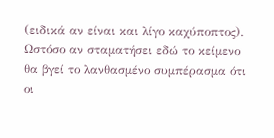(ειδικά αν είναι και λίγο καχύποπτος). Ωστόσο αν σταματήσει εδώ το κείμενο θα βγεί το λανθασμένο συμπέρασμα ότι οι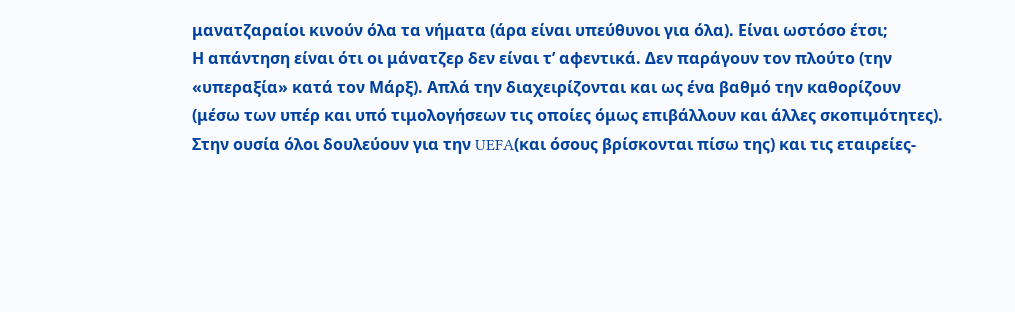μανατζαραίοι κινούν όλα τα νήματα (άρα είναι υπεύθυνοι για όλα). Είναι ωστόσο έτσι;
Η απάντηση είναι ότι οι μάνατζερ δεν είναι τ’ αφεντικά. Δεν παράγουν τον πλούτο (την «υπεραξία» κατά τον Μάρξ). Απλά την διαχειρίζονται και ως ένα βαθμό την καθορίζουν (μέσω των υπέρ και υπό τιμολογήσεων τις οποίες όμως επιβάλλουν και άλλες σκοπιμότητες). Στην ουσία όλοι δουλεύουν για την UEFA(και όσους βρίσκονται πίσω της) και τις εταιρείες-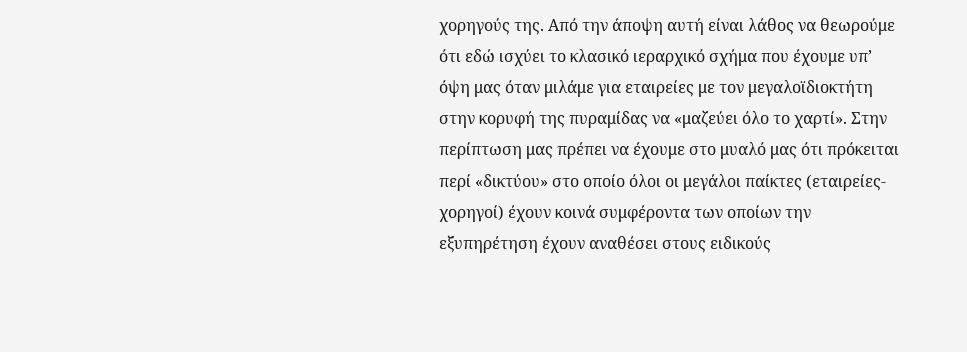χορηγούς της. Από την άποψη αυτή είναι λάθος να θεωρούμε ότι εδώ ισχύει το κλασικό ιεραρχικό σχήμα που έχουμε υπ’ όψη μας όταν μιλάμε για εταιρείες με τον μεγαλοϊδιοκτήτη στην κορυφή της πυραμίδας να «μαζεύει όλο το χαρτί». Στην περίπτωση μας πρέπει να έχουμε στο μυαλό μας ότι πρόκειται περί «δικτύου» στο οποίο όλοι οι μεγάλοι παίκτες (εταιρείες-χορηγοί) έχουν κοινά συμφέροντα των οποίων την εξυπηρέτηση έχουν αναθέσει στους ειδικούς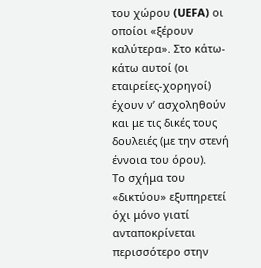του χώρου (UEFA) οι οποίοι «ξέρουν καλύτερα». Στο κάτω-κάτω αυτοί (οι εταιρείες-χορηγοί) έχουν ν’ ασχοληθούν και με τις δικές τους δουλειές (με την στενή έννοια του όρου).
Το σχήμα του «δικτύου» εξυπηρετεί όχι μόνο γιατί ανταποκρίνεται περισσότερο στην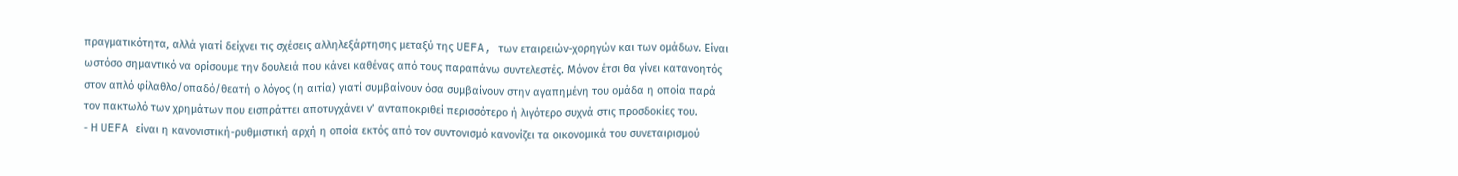πραγματικότητα, αλλά γιατί δείχνει τις σχέσεις αλληλεξάρτησης μεταξύ της UEFA, των εταιρειών-χορηγών και των ομάδων. Είναι ωστόσο σημαντικό να ορίσουμε την δουλειά που κάνει καθένας από τους παραπάνω συντελεστές. Μόνον έτσι θα γίνει κατανοητός στον απλό φίλαθλο/οπαδό/θεατή ο λόγος (η αιτία) γιατί συμβαίνουν όσα συμβαίνουν στην αγαπημένη του ομάδα η οποία παρά τον πακτωλό των χρημάτων που εισπράττει αποτυγχάνει ν’ ανταποκριθεί περισσότερο ή λιγότερο συχνά στις προσδοκίες του.
- Η UEFA είναι η κανονιστική-ρυθμιστική αρχή η οποία εκτός από τον συντονισμό κανονίζει τα οικονομικά του συνεταιρισμού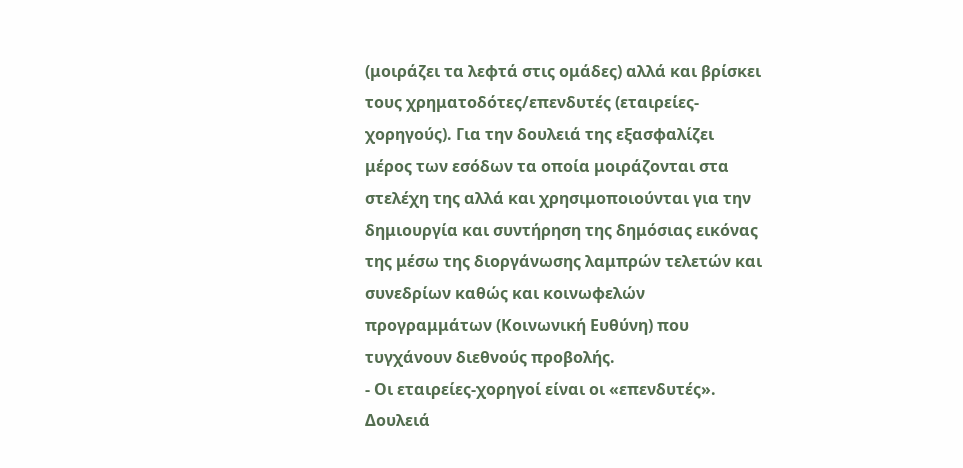(μοιράζει τα λεφτά στις ομάδες) αλλά και βρίσκει τους χρηματοδότες/επενδυτές (εταιρείες-χορηγούς). Για την δουλειά της εξασφαλίζει μέρος των εσόδων τα οποία μοιράζονται στα στελέχη της αλλά και χρησιμοποιούνται για την δημιουργία και συντήρηση της δημόσιας εικόνας της μέσω της διοργάνωσης λαμπρών τελετών και συνεδρίων καθώς και κοινωφελών προγραμμάτων (Κοινωνική Ευθύνη) που τυγχάνουν διεθνούς προβολής.
- Οι εταιρείες-χορηγοί είναι οι «επενδυτές». Δουλειά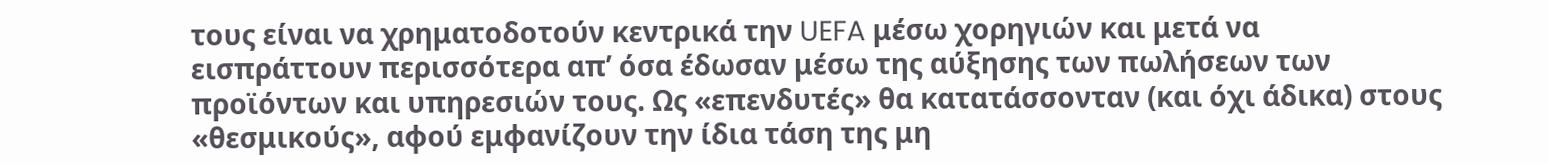τους είναι να χρηματοδοτούν κεντρικά την UEFA μέσω χορηγιών και μετά να εισπράττουν περισσότερα απ’ όσα έδωσαν μέσω της αύξησης των πωλήσεων των προϊόντων και υπηρεσιών τους. Ως «επενδυτές» θα κατατάσσονταν (και όχι άδικα) στους «θεσμικούς», αφού εμφανίζουν την ίδια τάση της μη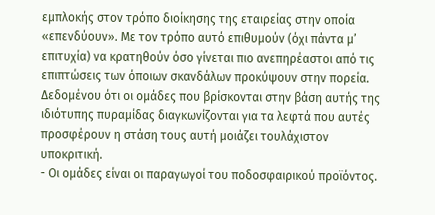εμπλοκής στον τρόπο διοίκησης της εταιρείας στην οποία «επενδύουν». Με τον τρόπο αυτό επιθυμούν (όχι πάντα μ’ επιτυχία) να κρατηθούν όσο γίνεται πιο ανεπηρέαστοι από τις επιπτώσεις των όποιων σκανδάλων προκύψουν στην πορεία. Δεδομένου ότι οι ομάδες που βρίσκονται στην βάση αυτής της ιδιότυπης πυραμίδας διαγκωνίζονται για τα λεφτά που αυτές προσφέρουν η στάση τους αυτή μοιάζει τουλάχιστον υποκριτική.
- Οι ομάδες είναι οι παραγωγοί του ποδοσφαιρικού προϊόντος.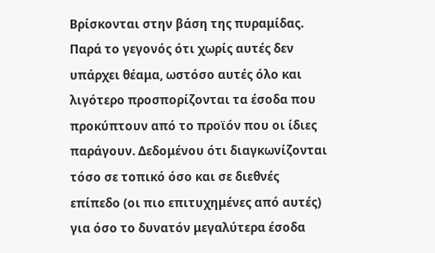Βρίσκονται στην βάση της πυραμίδας. Παρά το γεγονός ότι χωρίς αυτές δεν υπάρχει θέαμα, ωστόσο αυτές όλο και λιγότερο προσπορίζονται τα έσοδα που προκύπτουν από το προϊόν που οι ίδιες παράγουν. Δεδομένου ότι διαγκωνίζονται τόσο σε τοπικό όσο και σε διεθνές επίπεδο (οι πιο επιτυχημένες από αυτές) για όσο το δυνατόν μεγαλύτερα έσοδα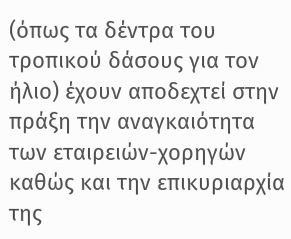(όπως τα δέντρα του τροπικού δάσους για τον ήλιο) έχουν αποδεχτεί στην πράξη την αναγκαιότητα των εταιρειών-χορηγών καθώς και την επικυριαρχία της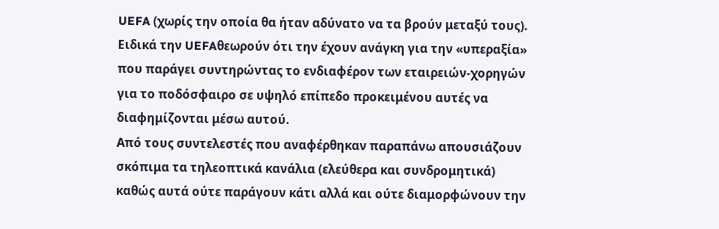UEFA (χωρίς την οποία θα ήταν αδύνατο να τα βρούν μεταξύ τους). Ειδικά την UEFAθεωρούν ότι την έχουν ανάγκη για την «υπεραξία» που παράγει συντηρώντας το ενδιαφέρον των εταιρειών-χορηγών για το ποδόσφαιρο σε υψηλό επίπεδο προκειμένου αυτές να διαφημίζονται μέσω αυτού.
Από τους συντελεστές που αναφέρθηκαν παραπάνω απουσιάζουν σκόπιμα τα τηλεοπτικά κανάλια (ελεύθερα και συνδρομητικά) καθώς αυτά ούτε παράγουν κάτι αλλά και ούτε διαμορφώνουν την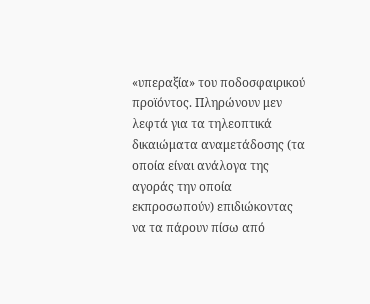«υπεραξία» του ποδοσφαιρικού προϊόντος. Πληρώνουν μεν λεφτά για τα τηλεοπτικά δικαιώματα αναμετάδοσης (τα οποία είναι ανάλογα της αγοράς την οποία εκπροσωπούν) επιδιώκοντας να τα πάρουν πίσω από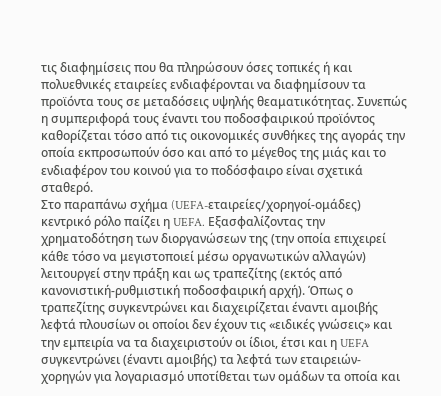τις διαφημίσεις που θα πληρώσουν όσες τοπικές ή και πολυεθνικές εταιρείες ενδιαφέρονται να διαφημίσουν τα προϊόντα τους σε μεταδόσεις υψηλής θεαματικότητας. Συνεπώς η συμπεριφορά τους έναντι του ποδοσφαιρικού προϊόντος καθορίζεται τόσο από τις οικονομικές συνθήκες της αγοράς την οποία εκπροσωπούν όσο και από το μέγεθος της μιάς και το ενδιαφέρον του κοινού για το ποδόσφαιρο είναι σχετικά σταθερό.
Στο παραπάνω σχήμα (UEFA-εταιρείες/χορηγοί-ομάδες) κεντρικό ρόλο παίζει η UEFA. Εξασφαλίζοντας την χρηματοδότηση των διοργανώσεων της (την οποία επιχειρεί κάθε τόσο να μεγιστοποιεί μέσω οργανωτικών αλλαγών) λειτουργεί στην πράξη και ως τραπεζίτης (εκτός από κανονιστική-ρυθμιστική ποδοσφαιρική αρχή). Όπως ο τραπεζίτης συγκεντρώνει και διαχειρίζεται έναντι αμοιβής λεφτά πλουσίων οι οποίοι δεν έχουν τις «ειδικές γνώσεις» και την εμπειρία να τα διαχειριστούν οι ίδιοι, έτσι και η UEFA συγκεντρώνει (έναντι αμοιβής) τα λεφτά των εταιρειών-χορηγών για λογαριασμό υποτίθεται των ομάδων τα οποία και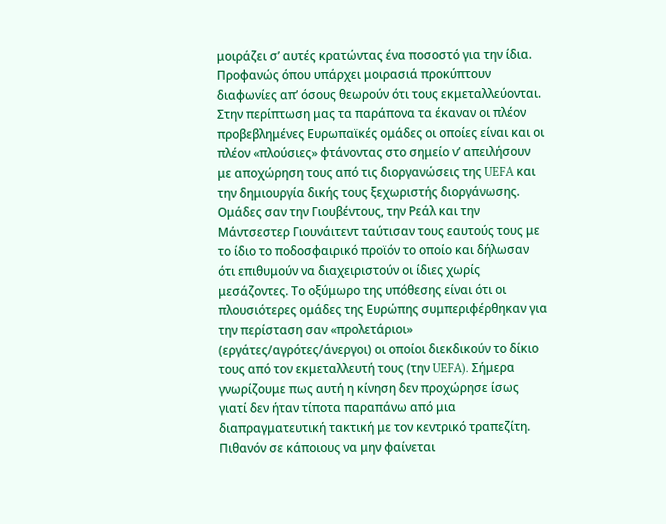μοιράζει σ’ αυτές κρατώντας ένα ποσοστό για την ίδια.
Προφανώς όπου υπάρχει μοιρασιά προκύπτουν διαφωνίες απ’ όσους θεωρούν ότι τους εκμεταλλεύονται. Στην περίπτωση μας τα παράπονα τα έκαναν οι πλέον προβεβλημένες Ευρωπαϊκές ομάδες οι οποίες είναι και οι πλέον «πλούσιες» φτάνοντας στο σημείο ν’ απειλήσουν με αποχώρηση τους από τις διοργανώσεις της UEFA και την δημιουργία δικής τους ξεχωριστής διοργάνωσης. Ομάδες σαν την Γιουβέντους, την Ρεάλ και την Μάντσεστερ Γιουνάιτεντ ταύτισαν τους εαυτούς τους με το ίδιο το ποδοσφαιρικό προϊόν το οποίο και δήλωσαν ότι επιθυμούν να διαχειριστούν οι ίδιες χωρίς μεσάζοντες. Το οξύμωρο της υπόθεσης είναι ότι οι πλουσιότερες ομάδες της Ευρώπης συμπεριφέρθηκαν για την περίσταση σαν «προλετάριοι» (εργάτες/αγρότες/άνεργοι) οι οποίοι διεκδικούν το δίκιο τους από τον εκμεταλλευτή τους (την UEFA). Σήμερα γνωρίζουμε πως αυτή η κίνηση δεν προχώρησε ίσως γιατί δεν ήταν τίποτα παραπάνω από μια διαπραγματευτική τακτική με τον κεντρικό τραπεζίτη.
Πιθανόν σε κάποιους να μην φαίνεται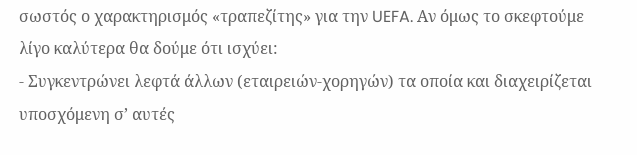σωστός ο χαρακτηρισμός «τραπεζίτης» για την UEFA. Αν όμως το σκεφτούμε λίγο καλύτερα θα δούμε ότι ισχύει:
- Συγκεντρώνει λεφτά άλλων (εταιρειών-χορηγών) τα οποία και διαχειρίζεται υποσχόμενη σ’ αυτές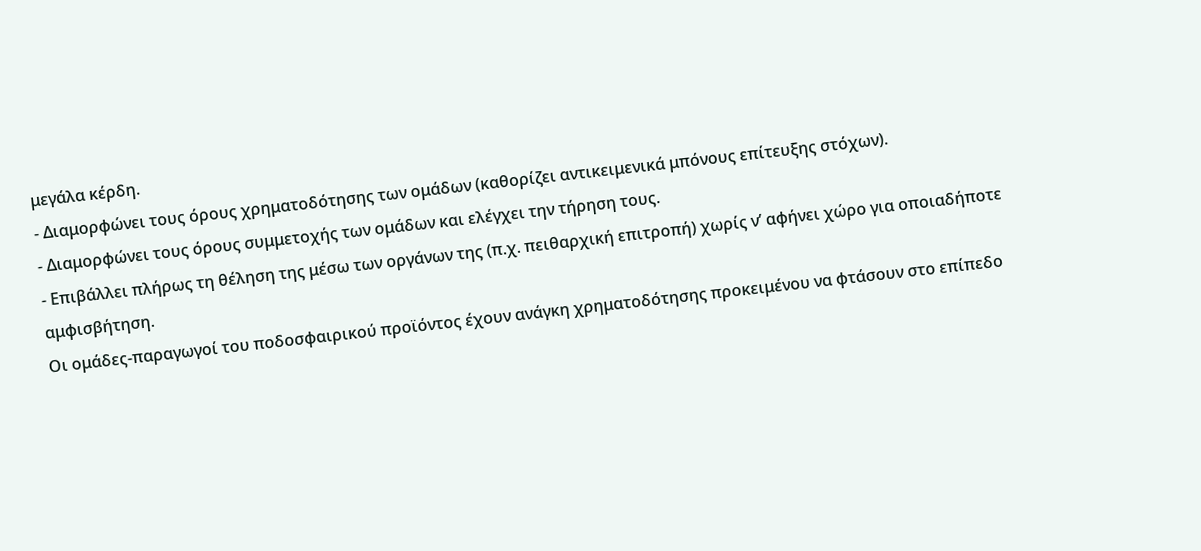μεγάλα κέρδη.
- Διαμορφώνει τους όρους χρηματοδότησης των ομάδων (καθορίζει αντικειμενικά μπόνους επίτευξης στόχων).
- Διαμορφώνει τους όρους συμμετοχής των ομάδων και ελέγχει την τήρηση τους.
- Επιβάλλει πλήρως τη θέληση της μέσω των οργάνων της (π.χ. πειθαρχική επιτροπή) χωρίς ν’ αφήνει χώρο για οποιαδήποτε αμφισβήτηση.
Οι ομάδες-παραγωγοί του ποδοσφαιρικού προϊόντος έχουν ανάγκη χρηματοδότησης προκειμένου να φτάσουν στο επίπεδο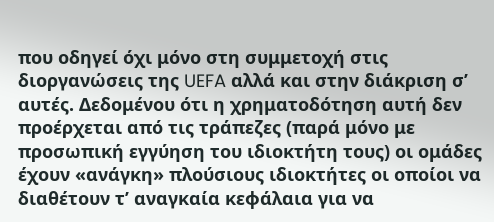που οδηγεί όχι μόνο στη συμμετοχή στις διοργανώσεις της UEFA αλλά και στην διάκριση σ’ αυτές. Δεδομένου ότι η χρηματοδότηση αυτή δεν προέρχεται από τις τράπεζες (παρά μόνο με προσωπική εγγύηση του ιδιοκτήτη τους) οι ομάδες έχουν «ανάγκη» πλούσιους ιδιοκτήτες οι οποίοι να διαθέτουν τ’ αναγκαία κεφάλαια για να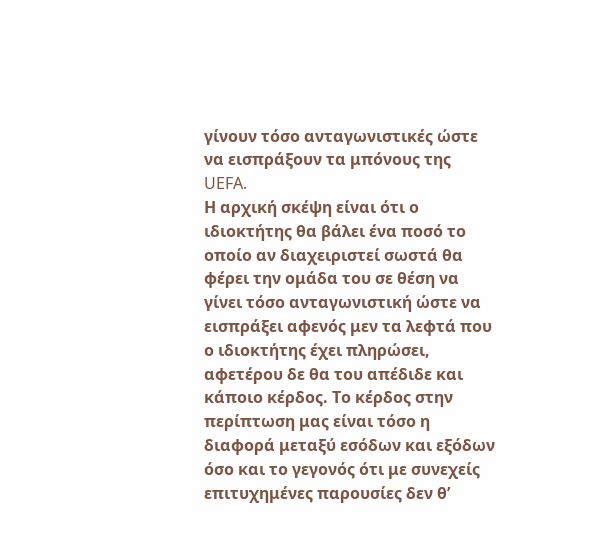γίνουν τόσο ανταγωνιστικές ώστε να εισπράξουν τα μπόνους της UEFA.
Η αρχική σκέψη είναι ότι ο ιδιοκτήτης θα βάλει ένα ποσό το οποίο αν διαχειριστεί σωστά θα φέρει την ομάδα του σε θέση να γίνει τόσο ανταγωνιστική ώστε να εισπράξει αφενός μεν τα λεφτά που ο ιδιοκτήτης έχει πληρώσει, αφετέρου δε θα του απέδιδε και κάποιο κέρδος. Το κέρδος στην περίπτωση μας είναι τόσο η διαφορά μεταξύ εσόδων και εξόδων όσο και το γεγονός ότι με συνεχείς επιτυχημένες παρουσίες δεν θ’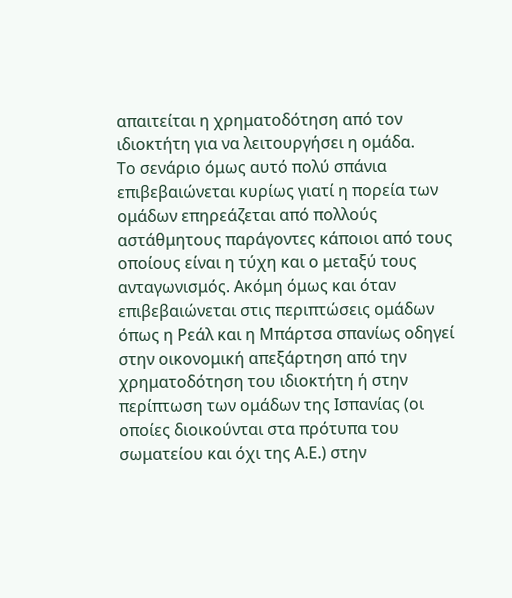απαιτείται η χρηματοδότηση από τον ιδιοκτήτη για να λειτουργήσει η ομάδα.
Το σενάριο όμως αυτό πολύ σπάνια επιβεβαιώνεται κυρίως γιατί η πορεία των ομάδων επηρεάζεται από πολλούς αστάθμητους παράγοντες κάποιοι από τους οποίους είναι η τύχη και ο μεταξύ τους ανταγωνισμός. Ακόμη όμως και όταν επιβεβαιώνεται στις περιπτώσεις ομάδων όπως η Ρεάλ και η Μπάρτσα σπανίως οδηγεί στην οικονομική απεξάρτηση από την χρηματοδότηση του ιδιοκτήτη ή στην περίπτωση των ομάδων της Ισπανίας (οι οποίες διοικούνται στα πρότυπα του σωματείου και όχι της Α.Ε.) στην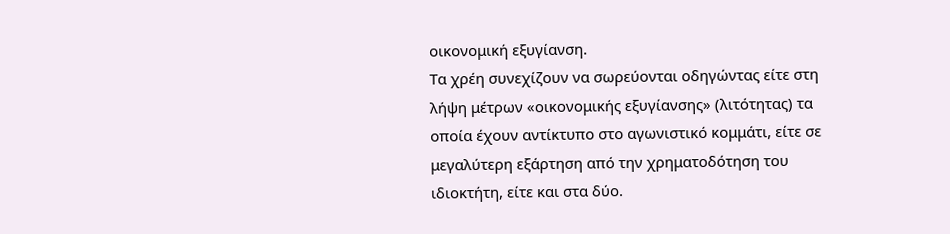οικονομική εξυγίανση.
Τα χρέη συνεχίζουν να σωρεύονται οδηγώντας είτε στη λήψη μέτρων «οικονομικής εξυγίανσης» (λιτότητας) τα οποία έχουν αντίκτυπο στο αγωνιστικό κομμάτι, είτε σε μεγαλύτερη εξάρτηση από την χρηματοδότηση του ιδιοκτήτη, είτε και στα δύο.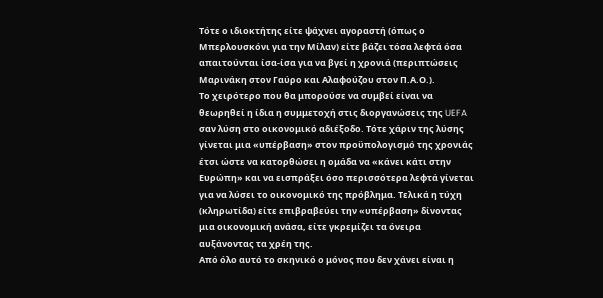Τότε ο ιδιοκτήτης είτε ψάχνει αγοραστή (όπως ο Μπερλουσκόνι για την Μίλαν) είτε βάζει τόσα λεφτά όσα απαιτούνται ίσα-ίσα για να βγεί η χρονιά (περιπτώσεις Μαρινάκη στον Γαύρο και Αλαφούζου στον Π.Α.Ο.).
Το χειρότερο που θα μπορούσε να συμβεί είναι να θεωρηθεί η ίδια η συμμετοχή στις διοργανώσεις της UEFA σαν λύση στο οικονομικό αδιέξοδο. Τότε χάριν της λύσης γίνεται μια «υπέρβαση» στον προϋπολογισμό της χρονιάς έτσι ώστε να κατορθώσει η ομάδα να «κάνει κάτι στην Ευρώπη» και να εισπράξει όσο περισσότερα λεφτά γίνεται για να λύσει το οικονομικό της πρόβλημα. Τελικά η τύχη (κληρωτίδα) είτε επιβραβεύει την «υπέρβαση» δίνοντας μια οικονομική ανάσα, είτε γκρεμίζει τα όνειρα αυξάνοντας τα χρέη της.
Από όλο αυτό το σκηνικό ο μόνος που δεν χάνει είναι η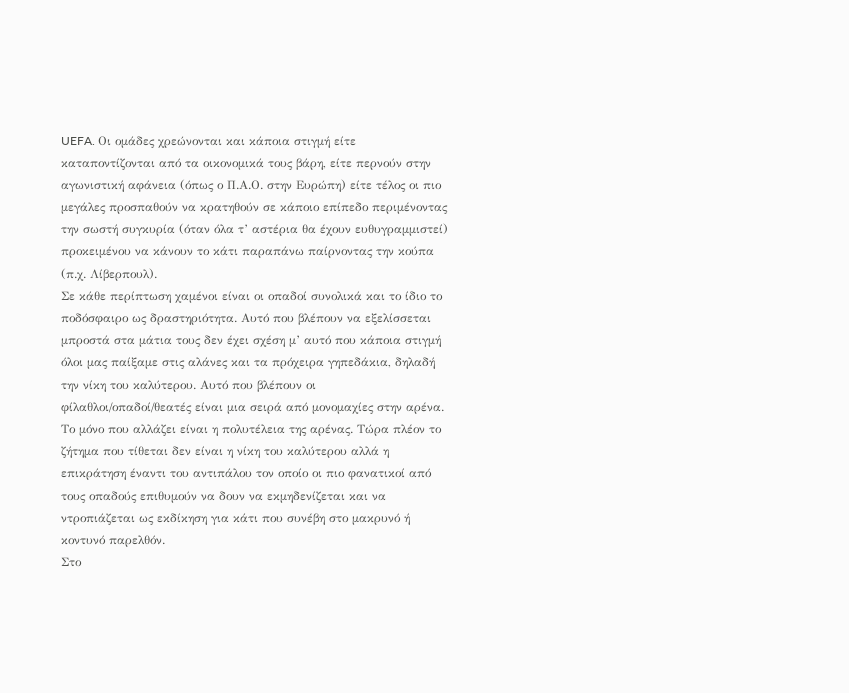UEFA. Οι ομάδες χρεώνονται και κάποια στιγμή είτε καταποντίζονται από τα οικονομικά τους βάρη, είτε περνούν στην αγωνιστική αφάνεια (όπως ο Π.Α.Ο. στην Ευρώπη) είτε τέλος οι πιο μεγάλες προσπαθούν να κρατηθούν σε κάποιο επίπεδο περιμένοντας την σωστή συγκυρία (όταν όλα τ’ αστέρια θα έχουν ευθυγραμμιστεί) προκειμένου να κάνουν το κάτι παραπάνω παίρνοντας την κούπα (π.χ. Λίβερπουλ).
Σε κάθε περίπτωση χαμένοι είναι οι οπαδοί συνολικά και το ίδιο το ποδόσφαιρο ως δραστηριότητα. Αυτό που βλέπουν να εξελίσσεται μπροστά στα μάτια τους δεν έχει σχέση μ’ αυτό που κάποια στιγμή όλοι μας παίξαμε στις αλάνες και τα πρόχειρα γηπεδάκια, δηλαδή την νίκη του καλύτερου. Αυτό που βλέπουν οι φίλαθλοι/οπαδοί/θεατές είναι μια σειρά από μονομαχίες στην αρένα. Το μόνο που αλλάζει είναι η πολυτέλεια της αρένας. Τώρα πλέον το ζήτημα που τίθεται δεν είναι η νίκη του καλύτερου αλλά η επικράτηση έναντι του αντιπάλου τον οποίο οι πιο φανατικοί από τους οπαδούς επιθυμούν να δουν να εκμηδενίζεται και να ντροπιάζεται ως εκδίκηση για κάτι που συνέβη στο μακρυνό ή κοντυνό παρελθόν.
Στο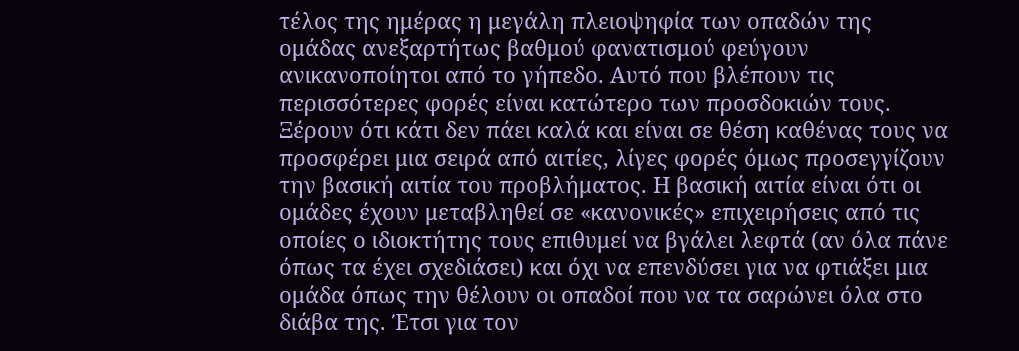τέλος της ημέρας η μεγάλη πλειοψηφία των οπαδών της ομάδας ανεξαρτήτως βαθμού φανατισμού φεύγουν ανικανοποίητοι από το γήπεδο. Αυτό που βλέπουν τις περισσότερες φορές είναι κατώτερο των προσδοκιών τους. Ξέρουν ότι κάτι δεν πάει καλά και είναι σε θέση καθένας τους να προσφέρει μια σειρά από αιτίες, λίγες φορές όμως προσεγγίζουν την βασική αιτία του προβλήματος. Η βασική αιτία είναι ότι οι ομάδες έχουν μεταβληθεί σε «κανονικές» επιχειρήσεις από τις οποίες ο ιδιοκτήτης τους επιθυμεί να βγάλει λεφτά (αν όλα πάνε όπως τα έχει σχεδιάσει) και όχι να επενδύσει για να φτιάξει μια ομάδα όπως την θέλουν οι οπαδοί που να τα σαρώνει όλα στο διάβα της. Έτσι για τον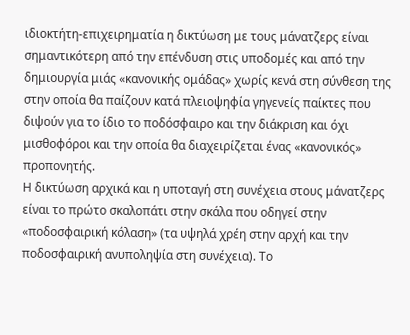ιδιοκτήτη-επιχειρηματία η δικτύωση με τους μάνατζερς είναι σημαντικότερη από την επένδυση στις υποδομές και από την δημιουργία μιάς «κανονικής ομάδας» χωρίς κενά στη σύνθεση της στην οποία θα παίζουν κατά πλειοψηφία γηγενείς παίκτες που διψούν για το ίδιο το ποδόσφαιρο και την διάκριση και όχι μισθοφόροι και την οποία θα διαχειρίζεται ένας «κανονικός» προπονητής.
Η δικτύωση αρχικά και η υποταγή στη συνέχεια στους μάνατζερς είναι το πρώτο σκαλοπάτι στην σκάλα που οδηγεί στην «ποδοσφαιρική κόλαση» (τα υψηλά χρέη στην αρχή και την ποδοσφαιρική ανυποληψία στη συνέχεια). Το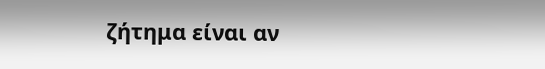ζήτημα είναι αν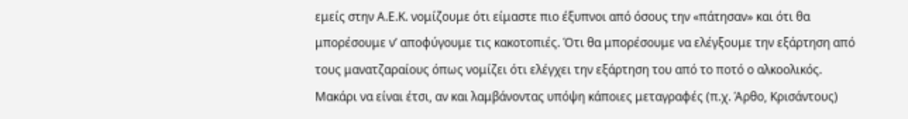εμείς στην Α.Ε.Κ. νομίζουμε ότι είμαστε πιο έξυπνοι από όσους την «πάτησαν» και ότι θα μπορέσουμε ν’ αποφύγουμε τις κακοτοπιές. Ότι θα μπορέσουμε να ελέγξουμε την εξάρτηση από τους μανατζαραίους όπως νομίζει ότι ελέγχει την εξάρτηση του από το ποτό ο αλκοολικός. Μακάρι να είναι έτσι, αν και λαμβάνοντας υπόψη κάποιες μεταγραφές (π.χ. Άρθο, Κρισάντους)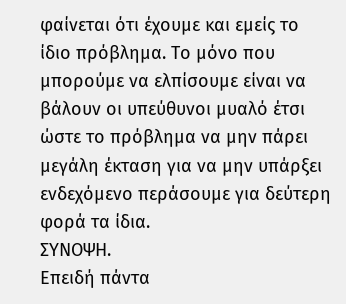φαίνεται ότι έχουμε και εμείς το ίδιο πρόβλημα. Το μόνο που μπορούμε να ελπίσουμε είναι να βάλουν οι υπεύθυνοι μυαλό έτσι ώστε το πρόβλημα να μην πάρει μεγάλη έκταση για να μην υπάρξει ενδεχόμενο περάσουμε για δεύτερη φορά τα ίδια.
ΣΥΝΟΨΗ.
Επειδή πάντα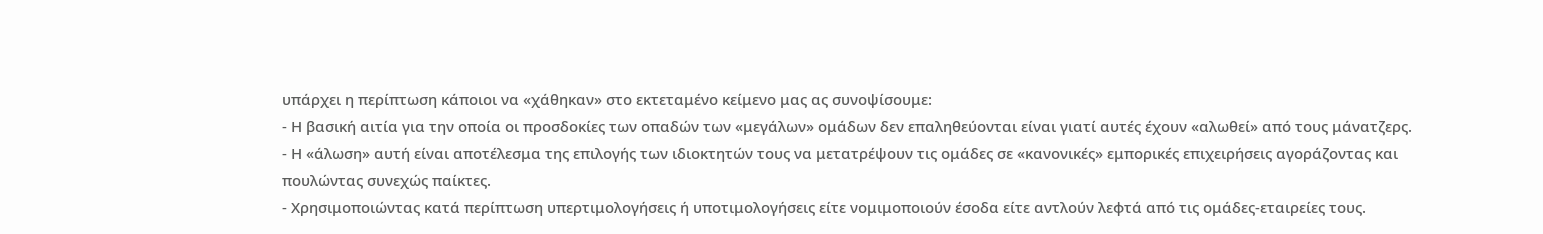υπάρχει η περίπτωση κάποιοι να «χάθηκαν» στο εκτεταμένο κείμενο μας ας συνοψίσουμε:
- Η βασική αιτία για την οποία οι προσδοκίες των οπαδών των «μεγάλων» ομάδων δεν επαληθεύονται είναι γιατί αυτές έχουν «αλωθεί» από τους μάνατζερς.
- Η «άλωση» αυτή είναι αποτέλεσμα της επιλογής των ιδιοκτητών τους να μετατρέψουν τις ομάδες σε «κανονικές» εμπορικές επιχειρήσεις αγοράζοντας και πουλώντας συνεχώς παίκτες.
- Χρησιμοποιώντας κατά περίπτωση υπερτιμολογήσεις ή υποτιμολογήσεις είτε νομιμοποιούν έσοδα είτε αντλούν λεφτά από τις ομάδες-εταιρείες τους.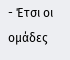- Έτσι οι ομάδες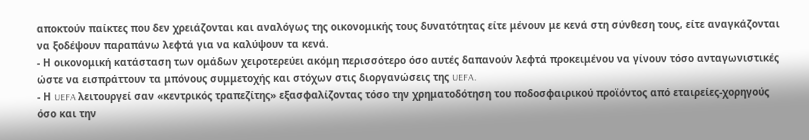αποκτούν παίκτες που δεν χρειάζονται και αναλόγως της οικονομικής τους δυνατότητας είτε μένουν με κενά στη σύνθεση τους, είτε αναγκάζονται να ξοδέψουν παραπάνω λεφτά για να καλύψουν τα κενά.
- Η οικονομική κατάσταση των ομάδων χειροτερεύει ακόμη περισσότερο όσο αυτές δαπανούν λεφτά προκειμένου να γίνουν τόσο ανταγωνιστικές ώστε να εισπράττουν τα μπόνους συμμετοχής και στόχων στις διοργανώσεις της UEFA.
- Η UEFA λειτουργεί σαν «κεντρικός τραπεζίτης» εξασφαλίζοντας τόσο την χρηματοδότηση του ποδοσφαιρικού προϊόντος από εταιρείες-χορηγούς όσο και την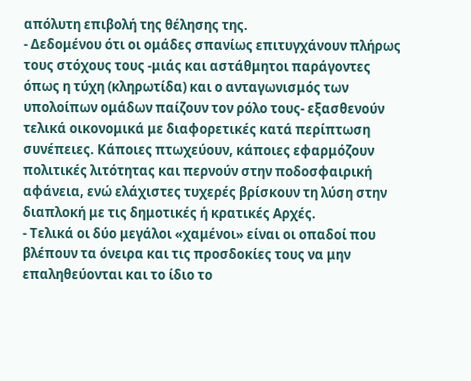απόλυτη επιβολή της θέλησης της.
- Δεδομένου ότι οι ομάδες σπανίως επιτυγχάνουν πλήρως τους στόχους τους -μιάς και αστάθμητοι παράγοντες όπως η τύχη (κληρωτίδα) και ο ανταγωνισμός των υπολοίπων ομάδων παίζουν τον ρόλο τους- εξασθενούν τελικά οικονομικά με διαφορετικές κατά περίπτωση συνέπειες. Κάποιες πτωχεύουν, κάποιες εφαρμόζουν πολιτικές λιτότητας και περνούν στην ποδοσφαιρική αφάνεια, ενώ ελάχιστες τυχερές βρίσκουν τη λύση στην διαπλοκή με τις δημοτικές ή κρατικές Αρχές.
- Τελικά οι δύο μεγάλοι «χαμένοι» είναι οι οπαδοί που βλέπουν τα όνειρα και τις προσδοκίες τους να μην επαληθεύονται και το ίδιο το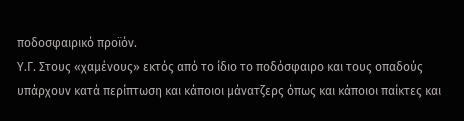ποδοσφαιρικό προϊόν.
Υ.Γ. Στους «χαμένους» εκτός από το ίδιο το ποδόσφαιρο και τους οπαδούς υπάρχουν κατά περίπτωση και κάποιοι μάνατζερς όπως και κάποιοι παίκτες και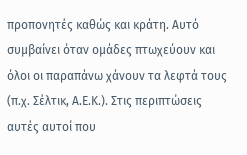προπονητές καθώς και κράτη. Αυτό συμβαίνει όταν ομάδες πτωχεύουν και όλοι οι παραπάνω χάνουν τα λεφτά τους (π.χ. Σέλτικ, Α.Ε.Κ.). Στις περιπτώσεις αυτές αυτοί που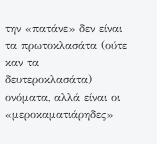την «πατάνε» δεν είναι τα πρωτοκλασάτα (ούτε καν τα δευτεροκλασάτα) ονόματα, αλλά είναι οι «μεροκαματιάρηδες»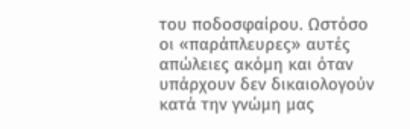του ποδοσφαίρου. Ωστόσο οι «παράπλευρες» αυτές απώλειες ακόμη και όταν υπάρχουν δεν δικαιολογούν κατά την γνώμη μας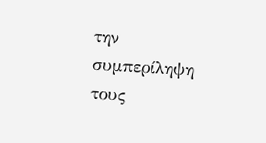την συμπερίληψη τους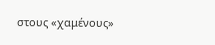στους «χαμένους»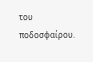του ποδοσφαίρου.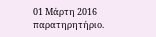01 Μάρτη 2016
παρατηρητήριο.